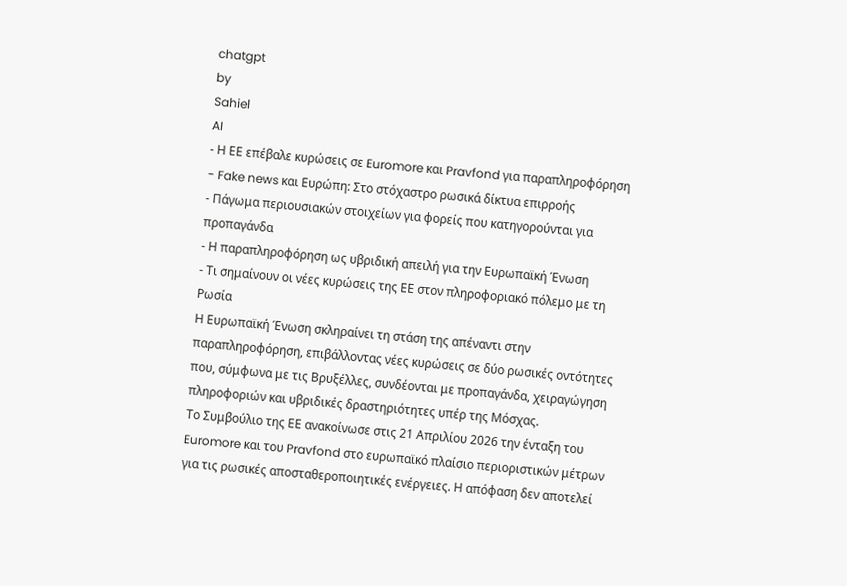chatgpt
by
Sahiel
AI
- Η ΕΕ επέβαλε κυρώσεις σε Euromore και Pravfond για παραπληροφόρηση
- Fake news και Ευρώπη: Στο στόχαστρο ρωσικά δίκτυα επιρροής
- Πάγωμα περιουσιακών στοιχείων για φορείς που κατηγορούνται για προπαγάνδα
- Η παραπληροφόρηση ως υβριδική απειλή για την Ευρωπαϊκή Ένωση
- Τι σημαίνουν οι νέες κυρώσεις της ΕΕ στον πληροφοριακό πόλεμο με τη Ρωσία
Η Ευρωπαϊκή Ένωση σκληραίνει τη στάση της απέναντι στην παραπληροφόρηση, επιβάλλοντας νέες κυρώσεις σε δύο ρωσικές οντότητες που, σύμφωνα με τις Βρυξέλλες, συνδέονται με προπαγάνδα, χειραγώγηση πληροφοριών και υβριδικές δραστηριότητες υπέρ της Μόσχας.
Το Συμβούλιο της ΕΕ ανακοίνωσε στις 21 Απριλίου 2026 την ένταξη του Euromore και του Pravfond στο ευρωπαϊκό πλαίσιο περιοριστικών μέτρων για τις ρωσικές αποσταθεροποιητικές ενέργειες. Η απόφαση δεν αποτελεί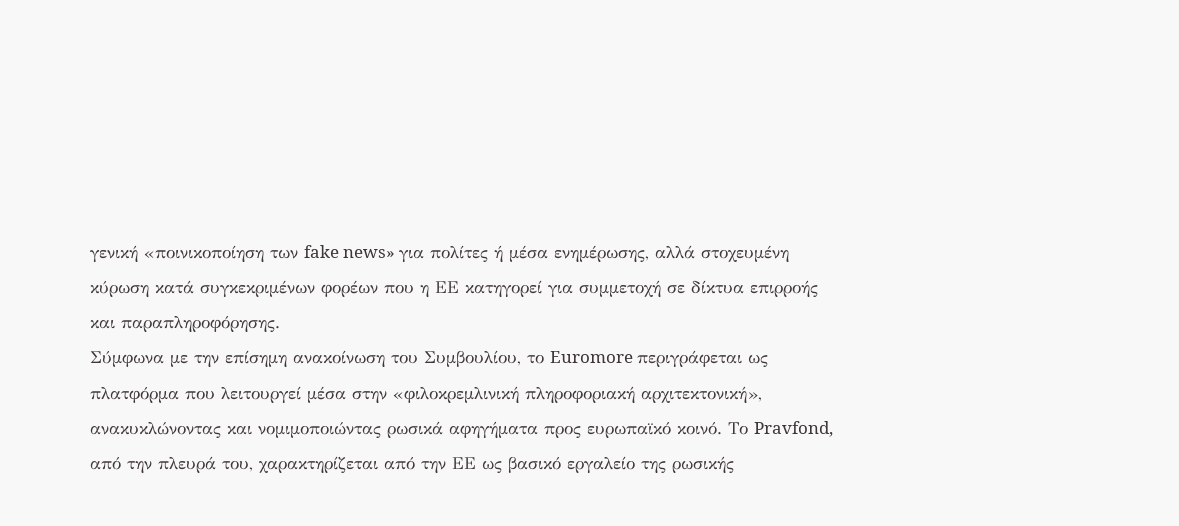γενική «ποινικοποίηση των fake news» για πολίτες ή μέσα ενημέρωσης, αλλά στοχευμένη κύρωση κατά συγκεκριμένων φορέων που η ΕΕ κατηγορεί για συμμετοχή σε δίκτυα επιρροής και παραπληροφόρησης.
Σύμφωνα με την επίσημη ανακοίνωση του Συμβουλίου, το Euromore περιγράφεται ως πλατφόρμα που λειτουργεί μέσα στην «φιλοκρεμλινική πληροφοριακή αρχιτεκτονική», ανακυκλώνοντας και νομιμοποιώντας ρωσικά αφηγήματα προς ευρωπαϊκό κοινό. Το Pravfond, από την πλευρά του, χαρακτηρίζεται από την ΕΕ ως βασικό εργαλείο της ρωσικής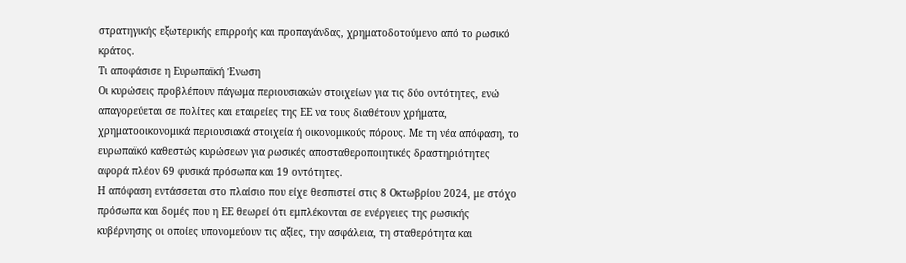στρατηγικής εξωτερικής επιρροής και προπαγάνδας, χρηματοδοτούμενο από το ρωσικό κράτος.
Τι αποφάσισε η Ευρωπαϊκή Ένωση
Οι κυρώσεις προβλέπουν πάγωμα περιουσιακών στοιχείων για τις δύο οντότητες, ενώ απαγορεύεται σε πολίτες και εταιρείες της ΕΕ να τους διαθέτουν χρήματα, χρηματοοικονομικά περιουσιακά στοιχεία ή οικονομικούς πόρους. Με τη νέα απόφαση, το ευρωπαϊκό καθεστώς κυρώσεων για ρωσικές αποσταθεροποιητικές δραστηριότητες αφορά πλέον 69 φυσικά πρόσωπα και 19 οντότητες.
Η απόφαση εντάσσεται στο πλαίσιο που είχε θεσπιστεί στις 8 Οκτωβρίου 2024, με στόχο πρόσωπα και δομές που η ΕΕ θεωρεί ότι εμπλέκονται σε ενέργειες της ρωσικής κυβέρνησης οι οποίες υπονομεύουν τις αξίες, την ασφάλεια, τη σταθερότητα και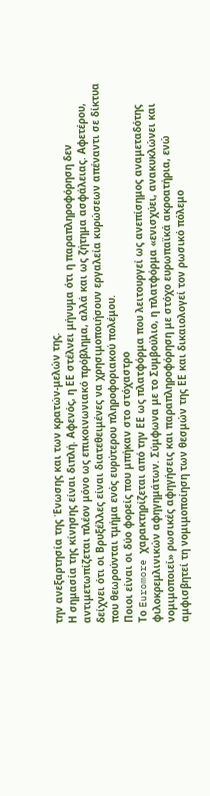την ανεξαρτησία της Ένωσης και των κρατών-μελών της.
Η σημασία της κίνησης είναι διπλή. Αφενός, η ΕΕ στέλνει μήνυμα ότι η παραπληροφόρηση δεν αντιμετωπίζεται πλέον μόνο ως επικοινωνιακό πρόβλημα, αλλά και ως ζήτημα ασφάλειας. Αφετέρου, δείχνει ότι οι Βρυξέλλες είναι διατεθειμένες να χρησιμοποιήσουν εργαλεία κυρώσεων απέναντι σε δίκτυα που θεωρούνται τμήμα ενός ευρύτερου πληροφοριακού πολέμου.
Ποιοι είναι οι δύο φορείς που μπήκαν στο στόχαστρο
Το Euromore χαρακτηρίζεται από την ΕΕ ως πλατφόρμα που λειτουργεί ως ανεπίσημος αναμεταδότης φιλοκρεμλινικών αφηγημάτων. Σύμφωνα με το Συμβούλιο, η πλατφόρμα «ενισχύει, ανακυκλώνει και νομιμοποιεί» ρωσικές αφηγήσεις και παραπληροφόρηση με στόχο ευρωπαϊκά ακροατήρια, ενώ αμφισβητεί τη νομιμοποίηση των θεσμών της ΕΕ και δικαιολογεί τον ρωσικό πόλεμο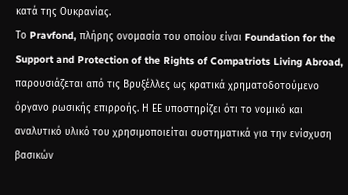κατά της Ουκρανίας.
Το Pravfond, πλήρης ονομασία του οποίου είναι Foundation for the Support and Protection of the Rights of Compatriots Living Abroad, παρουσιάζεται από τις Βρυξέλλες ως κρατικά χρηματοδοτούμενο όργανο ρωσικής επιρροής. Η ΕΕ υποστηρίζει ότι το νομικό και αναλυτικό υλικό του χρησιμοποιείται συστηματικά για την ενίσχυση βασικών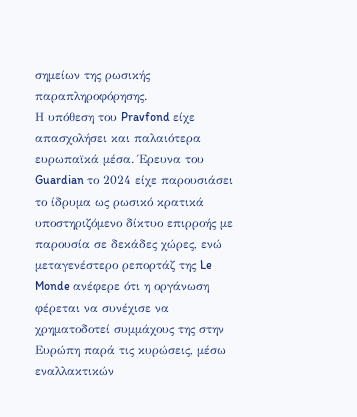σημείων της ρωσικής παραπληροφόρησης.
Η υπόθεση του Pravfond είχε απασχολήσει και παλαιότερα ευρωπαϊκά μέσα. Έρευνα του Guardian το 2024 είχε παρουσιάσει το ίδρυμα ως ρωσικό κρατικά υποστηριζόμενο δίκτυο επιρροής με παρουσία σε δεκάδες χώρες, ενώ μεταγενέστερο ρεπορτάζ της Le Monde ανέφερε ότι η οργάνωση φέρεται να συνέχισε να χρηματοδοτεί συμμάχους της στην Ευρώπη παρά τις κυρώσεις, μέσω εναλλακτικών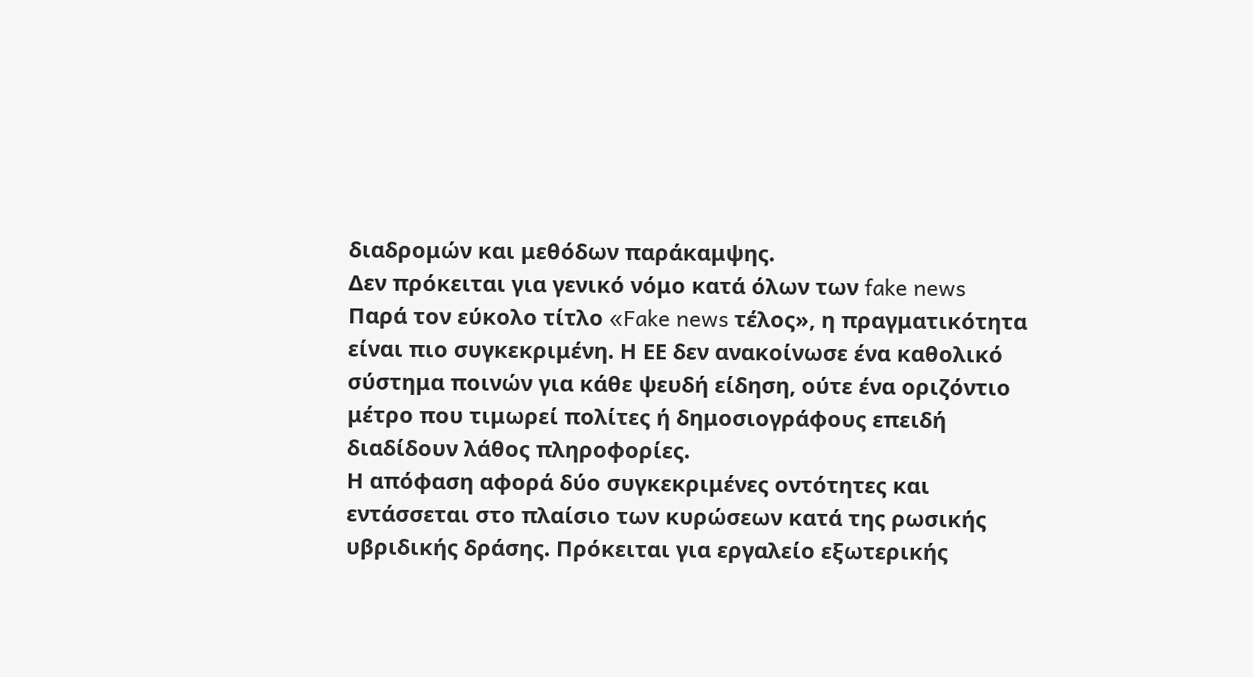διαδρομών και μεθόδων παράκαμψης.
Δεν πρόκειται για γενικό νόμο κατά όλων των fake news
Παρά τον εύκολο τίτλο «Fake news τέλος», η πραγματικότητα είναι πιο συγκεκριμένη. Η ΕΕ δεν ανακοίνωσε ένα καθολικό σύστημα ποινών για κάθε ψευδή είδηση, ούτε ένα οριζόντιο μέτρο που τιμωρεί πολίτες ή δημοσιογράφους επειδή διαδίδουν λάθος πληροφορίες.
Η απόφαση αφορά δύο συγκεκριμένες οντότητες και εντάσσεται στο πλαίσιο των κυρώσεων κατά της ρωσικής υβριδικής δράσης. Πρόκειται για εργαλείο εξωτερικής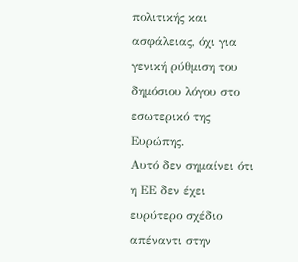πολιτικής και ασφάλειας, όχι για γενική ρύθμιση του δημόσιου λόγου στο εσωτερικό της Ευρώπης.
Αυτό δεν σημαίνει ότι η ΕΕ δεν έχει ευρύτερο σχέδιο απέναντι στην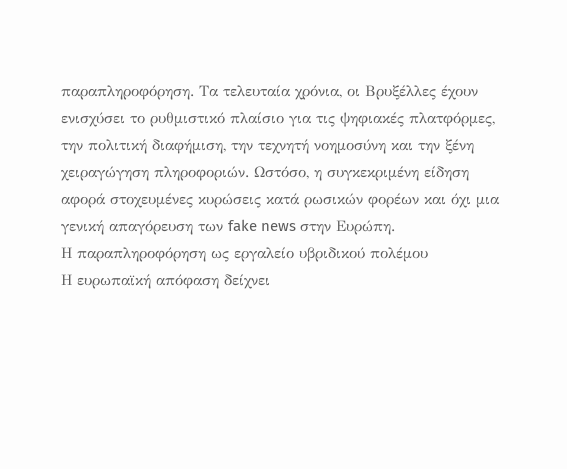παραπληροφόρηση. Τα τελευταία χρόνια, οι Βρυξέλλες έχουν ενισχύσει το ρυθμιστικό πλαίσιο για τις ψηφιακές πλατφόρμες, την πολιτική διαφήμιση, την τεχνητή νοημοσύνη και την ξένη χειραγώγηση πληροφοριών. Ωστόσο, η συγκεκριμένη είδηση αφορά στοχευμένες κυρώσεις κατά ρωσικών φορέων και όχι μια γενική απαγόρευση των fake news στην Ευρώπη.
Η παραπληροφόρηση ως εργαλείο υβριδικού πολέμου
Η ευρωπαϊκή απόφαση δείχνει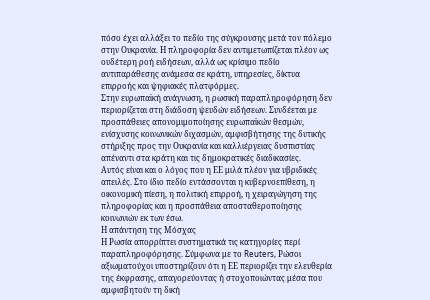πόσο έχει αλλάξει το πεδίο της σύγκρουσης μετά τον πόλεμο στην Ουκρανία. Η πληροφορία δεν αντιμετωπίζεται πλέον ως ουδέτερη ροή ειδήσεων, αλλά ως κρίσιμο πεδίο αντιπαράθεσης ανάμεσα σε κράτη, υπηρεσίες, δίκτυα επιρροής και ψηφιακές πλατφόρμες.
Στην ευρωπαϊκή ανάγνωση, η ρωσική παραπληροφόρηση δεν περιορίζεται στη διάδοση ψευδών ειδήσεων. Συνδέεται με προσπάθειες απονομιμοποίησης ευρωπαϊκών θεσμών, ενίσχυσης κοινωνικών διχασμών, αμφισβήτησης της δυτικής στήριξης προς την Ουκρανία και καλλιέργειας δυσπιστίας απέναντι στα κράτη και τις δημοκρατικές διαδικασίες.
Αυτός είναι και ο λόγος που η ΕΕ μιλά πλέον για υβριδικές απειλές. Στο ίδιο πεδίο εντάσσονται η κυβερνοεπίθεση, η οικονομική πίεση, η πολιτική επιρροή, η χειραγώγηση της πληροφορίας και η προσπάθεια αποσταθεροποίησης κοινωνιών εκ των έσω.
Η απάντηση της Μόσχας
Η Ρωσία απορρίπτει συστηματικά τις κατηγορίες περί παραπληροφόρησης. Σύμφωνα με το Reuters, Ρώσοι αξιωματούχοι υποστηρίζουν ότι η ΕΕ περιορίζει την ελευθερία της έκφρασης, απαγορεύοντας ή στοχοποιώντας μέσα που αμφισβητούν τη δική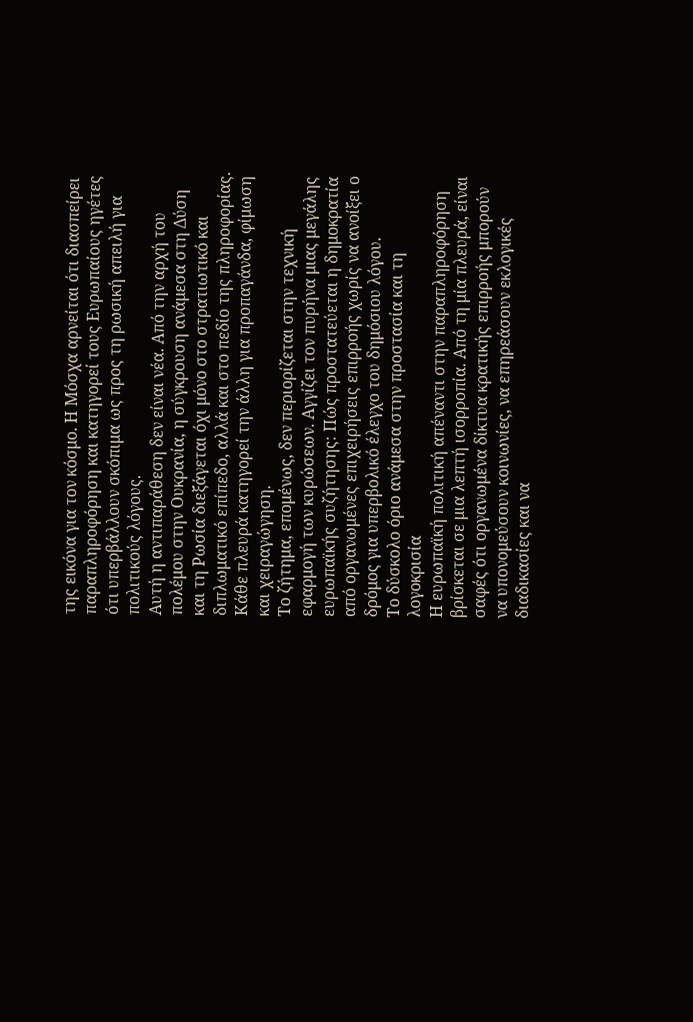της εικόνα για τον κόσμο. Η Μόσχα αρνείται ότι διασπείρει παραπληροφόρηση και κατηγορεί τους Ευρωπαίους ηγέτες ότι υπερβάλλουν σκόπιμα ως προς τη ρωσική απειλή για πολιτικούς λόγους.
Αυτή η αντιπαράθεση δεν είναι νέα. Από την αρχή του πολέμου στην Ουκρανία, η σύγκρουση ανάμεσα στη Δύση και τη Ρωσία διεξάγεται όχι μόνο στο στρατιωτικό και διπλωματικό επίπεδο, αλλά και στο πεδίο της πληροφορίας. Κάθε πλευρά κατηγορεί την άλλη για προπαγάνδα, φίμωση και χειραγώγηση.
Το ζήτημα, επομένως, δεν περιορίζεται στην τεχνική εφαρμογή των κυρώσεων. Αγγίζει τον πυρήνα μιας μεγάλης ευρωπαϊκής συζήτησης: Πώς προστατεύεται η δημοκρατία από οργανωμένες επιχειρήσεις επιρροής χωρίς να ανοίξει ο δρόμος για υπερβολικό έλεγχο του δημόσιου λόγου.
Το δύσκολο όριο ανάμεσα στην προστασία και τη λογοκρισία
Η ευρωπαϊκή πολιτική απέναντι στην παραπληροφόρηση βρίσκεται σε μια λεπτή ισορροπία. Από τη μία πλευρά, είναι σαφές ότι οργανωμένα δίκτυα κρατικής επιρροής μπορούν να υπονομεύσουν κοινωνίες, να επηρεάσουν εκλογικές διαδικασίες και να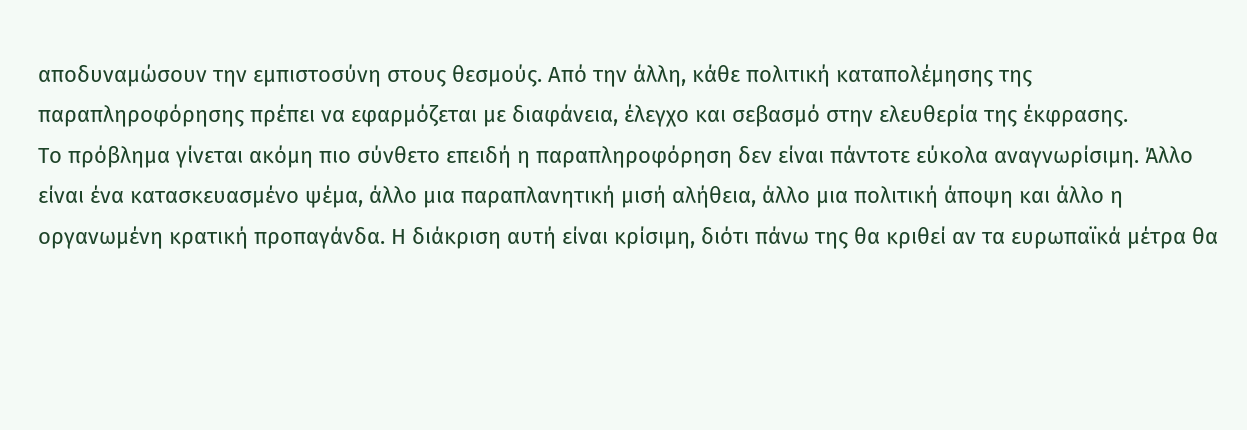αποδυναμώσουν την εμπιστοσύνη στους θεσμούς. Από την άλλη, κάθε πολιτική καταπολέμησης της παραπληροφόρησης πρέπει να εφαρμόζεται με διαφάνεια, έλεγχο και σεβασμό στην ελευθερία της έκφρασης.
Το πρόβλημα γίνεται ακόμη πιο σύνθετο επειδή η παραπληροφόρηση δεν είναι πάντοτε εύκολα αναγνωρίσιμη. Άλλο είναι ένα κατασκευασμένο ψέμα, άλλο μια παραπλανητική μισή αλήθεια, άλλο μια πολιτική άποψη και άλλο η οργανωμένη κρατική προπαγάνδα. Η διάκριση αυτή είναι κρίσιμη, διότι πάνω της θα κριθεί αν τα ευρωπαϊκά μέτρα θα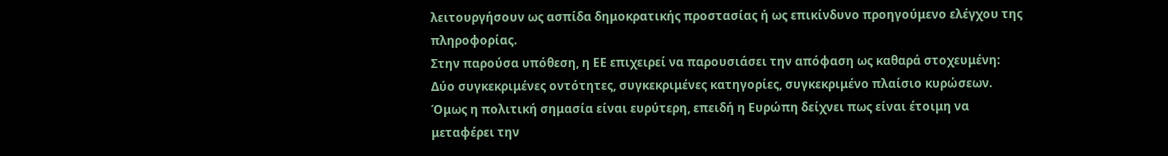λειτουργήσουν ως ασπίδα δημοκρατικής προστασίας ή ως επικίνδυνο προηγούμενο ελέγχου της πληροφορίας.
Στην παρούσα υπόθεση, η ΕΕ επιχειρεί να παρουσιάσει την απόφαση ως καθαρά στοχευμένη: Δύο συγκεκριμένες οντότητες, συγκεκριμένες κατηγορίες, συγκεκριμένο πλαίσιο κυρώσεων. Όμως η πολιτική σημασία είναι ευρύτερη, επειδή η Ευρώπη δείχνει πως είναι έτοιμη να μεταφέρει την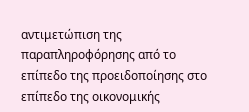αντιμετώπιση της παραπληροφόρησης από το επίπεδο της προειδοποίησης στο επίπεδο της οικονομικής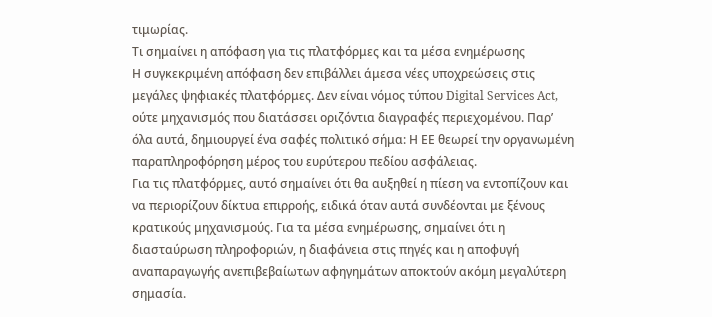τιμωρίας.
Τι σημαίνει η απόφαση για τις πλατφόρμες και τα μέσα ενημέρωσης
Η συγκεκριμένη απόφαση δεν επιβάλλει άμεσα νέες υποχρεώσεις στις μεγάλες ψηφιακές πλατφόρμες. Δεν είναι νόμος τύπου Digital Services Act, ούτε μηχανισμός που διατάσσει οριζόντια διαγραφές περιεχομένου. Παρ’ όλα αυτά, δημιουργεί ένα σαφές πολιτικό σήμα: Η ΕΕ θεωρεί την οργανωμένη παραπληροφόρηση μέρος του ευρύτερου πεδίου ασφάλειας.
Για τις πλατφόρμες, αυτό σημαίνει ότι θα αυξηθεί η πίεση να εντοπίζουν και να περιορίζουν δίκτυα επιρροής, ειδικά όταν αυτά συνδέονται με ξένους κρατικούς μηχανισμούς. Για τα μέσα ενημέρωσης, σημαίνει ότι η διασταύρωση πληροφοριών, η διαφάνεια στις πηγές και η αποφυγή αναπαραγωγής ανεπιβεβαίωτων αφηγημάτων αποκτούν ακόμη μεγαλύτερη σημασία.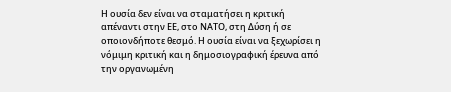Η ουσία δεν είναι να σταματήσει η κριτική απέναντι στην ΕΕ, στο ΝΑΤΟ, στη Δύση ή σε οποιονδήποτε θεσμό. Η ουσία είναι να ξεχωρίσει η νόμιμη κριτική και η δημοσιογραφική έρευνα από την οργανωμένη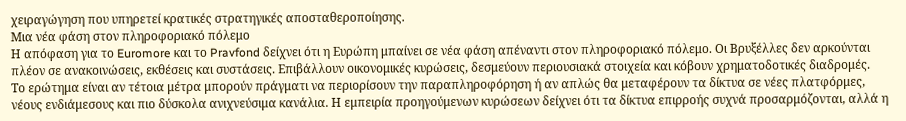χειραγώγηση που υπηρετεί κρατικές στρατηγικές αποσταθεροποίησης.
Μια νέα φάση στον πληροφοριακό πόλεμο
Η απόφαση για το Euromore και το Pravfond δείχνει ότι η Ευρώπη μπαίνει σε νέα φάση απέναντι στον πληροφοριακό πόλεμο. Οι Βρυξέλλες δεν αρκούνται πλέον σε ανακοινώσεις, εκθέσεις και συστάσεις. Επιβάλλουν οικονομικές κυρώσεις, δεσμεύουν περιουσιακά στοιχεία και κόβουν χρηματοδοτικές διαδρομές.
Το ερώτημα είναι αν τέτοια μέτρα μπορούν πράγματι να περιορίσουν την παραπληροφόρηση ή αν απλώς θα μεταφέρουν τα δίκτυα σε νέες πλατφόρμες, νέους ενδιάμεσους και πιο δύσκολα ανιχνεύσιμα κανάλια. Η εμπειρία προηγούμενων κυρώσεων δείχνει ότι τα δίκτυα επιρροής συχνά προσαρμόζονται, αλλά η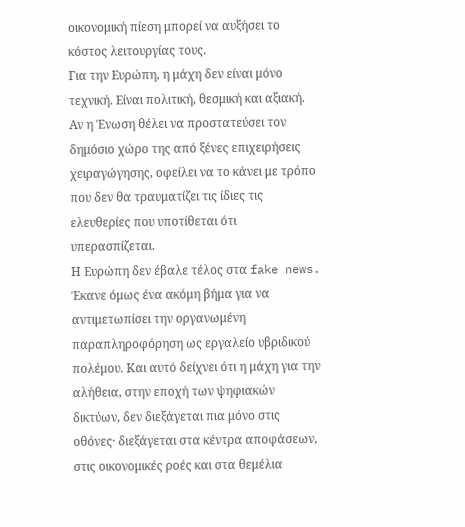οικονομική πίεση μπορεί να αυξήσει το κόστος λειτουργίας τους.
Για την Ευρώπη, η μάχη δεν είναι μόνο τεχνική. Είναι πολιτική, θεσμική και αξιακή. Αν η Ένωση θέλει να προστατεύσει τον δημόσιο χώρο της από ξένες επιχειρήσεις χειραγώγησης, οφείλει να το κάνει με τρόπο που δεν θα τραυματίζει τις ίδιες τις ελευθερίες που υποτίθεται ότι υπερασπίζεται.
Η Ευρώπη δεν έβαλε τέλος στα fake news. Έκανε όμως ένα ακόμη βήμα για να αντιμετωπίσει την οργανωμένη παραπληροφόρηση ως εργαλείο υβριδικού πολέμου. Και αυτό δείχνει ότι η μάχη για την αλήθεια, στην εποχή των ψηφιακών δικτύων, δεν διεξάγεται πια μόνο στις οθόνες· διεξάγεται στα κέντρα αποφάσεων, στις οικονομικές ροές και στα θεμέλια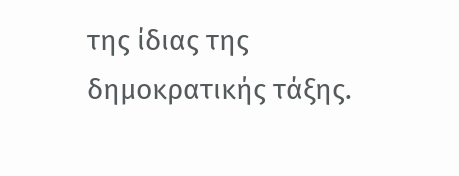της ίδιας της δημοκρατικής τάξης.